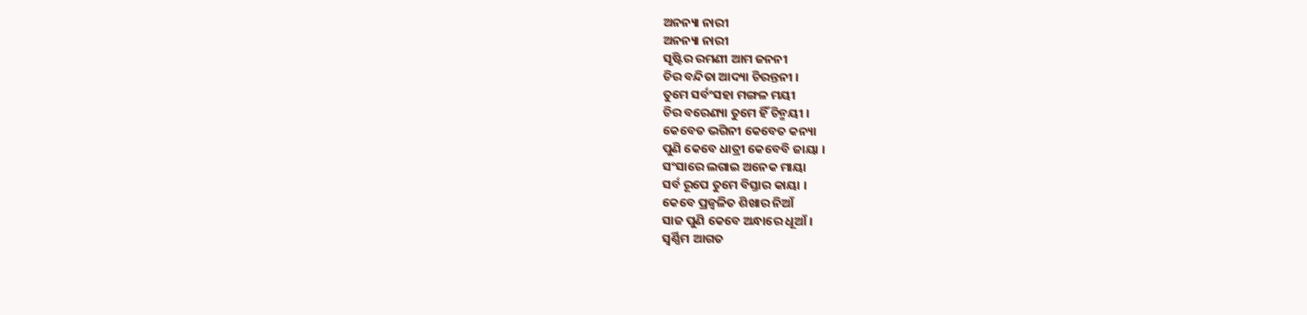ଅନନ୍ୟା ନାରୀ
ଅନନ୍ୟା ନାରୀ
ସୃଷ୍ଟିର ରମଣୀ ଆମ ଜନନୀ
ଚିର ବନ୍ଦିତା ଆଦ୍ୟା ଚିରନ୍ତନୀ ।
ତୁମେ ସର୍ବଂସହା ମଙ୍ଗଳ ମୟୀ
ଚିର ବରେଣ୍ୟା ତୁମେ ହିଁ ଚିନ୍ମୟୀ ।
କେବେତ ଭଗିନୀ କେବେତ କନ୍ୟା
ପୁଣି କେବେ ଧାତ୍ରୀ କେବେବି ଜାୟା ।
ସଂସାରେ ଲଗାଇ ଅନେକ ମାୟା
ସର୍ବ ରୂପେ ତୁମେ ବିସ୍ତାର କାୟା ।
କେବେ ପ୍ରଜ୍ବଳିତ ଶିଖାର ନିଆଁ
ସାଜ ପୁଣି କେବେ ଅନ୍ଧାରେ ଧୂଆଁ ।
ସ୍ୱର୍ଣ୍ଣିମ ଆଗତ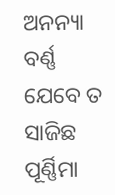ଅନନ୍ୟା ବର୍ଣ୍ଣ
ଯେବେ ତ ସାଜିଛ ପୂର୍ଣ୍ଣିମା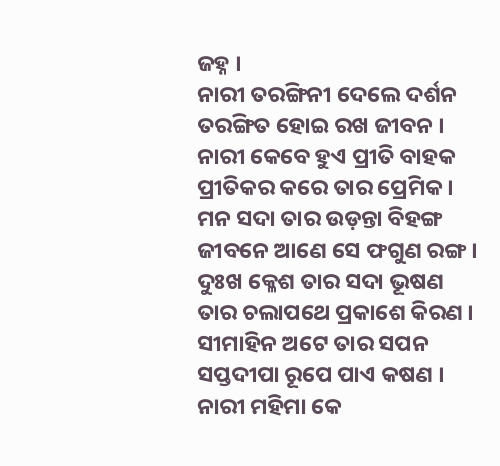ଜହ୍ନ ।
ନାରୀ ତରଙ୍ଗିନୀ ଦେଲେ ଦର୍ଶନ
ତରଙ୍ଗିତ ହୋଇ ରଖ ଜୀବନ ।
ନାରୀ କେବେ ହୁଏ ପ୍ରୀତି ବାହକ
ପ୍ରୀତିକର କରେ ତାର ପ୍ରେମିକ ।
ମନ ସଦା ତାର ଉଡ଼ନ୍ତା ବିହଙ୍ଗ
ଜୀବନେ ଆଣେ ସେ ଫଗୁଣ ରଙ୍ଗ ।
ଦୁଃଖ କ୍ଳେଶ ତାର ସଦା ଭୂଷଣ
ତାର ଚଲାପଥେ ପ୍ରକାଶେ କିରଣ ।
ସୀମାହିନ ଅଟେ ତାର ସପନ
ସପ୍ତଦୀପା ରୂପେ ପାଏ କଷଣ ।
ନାରୀ ମହିମା କେ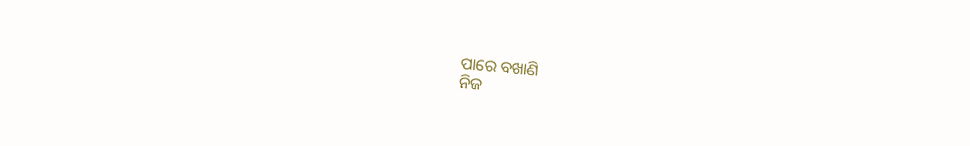ପାରେ ବଖାଣି
ନିଜ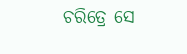ଚରିତ୍ରେ ସେ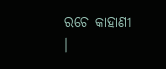ରଚେ କାହାଣୀ ।